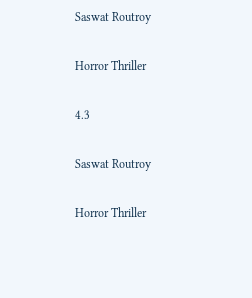Saswat Routroy

Horror Thriller

4.3

Saswat Routroy

Horror Thriller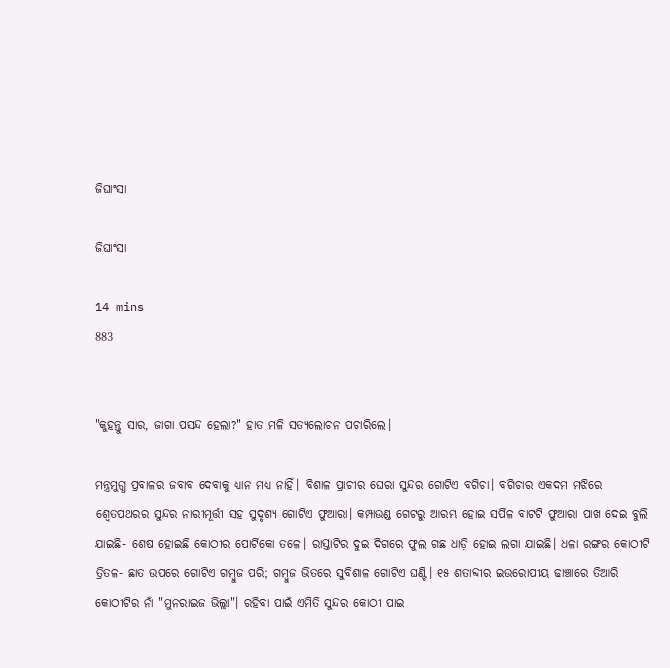ଜିଘାଂସା

ଜିଘାଂସା

14 mins
883


"କୁହନ୍ତୁ ସାର, ଜାଗା ପସନ୍ଦ ହେଲା?" ହାତ ମଳି ସତ୍ୟଲୋଚନ ପଚାରିଲେ।

ମନ୍ତ୍ରମୁଗ୍ଧ ପ୍ରବାଳର ଜବାବ ଦେବାକୁ ଧ୍ୟାନ ମଧ୍ୟ ନାହିଁ। ବିଶାଳ ପ୍ରାଚୀର ଘେରା ସୁନ୍ଦର ଗୋଟିଏ ବଗିଚା। ବଗିଚାର ଏକଦମ ମଝିରେ ଶ୍ବେତପଥରର ସୁନ୍ଦର ନାରୀମୂର୍ତ୍ତୀ ସହ ସୁଦୃଶ୍ୟ ଗୋଟିଏ ଫୁଆରା। କମ୍ପାଉଣ୍ଡ ଗେଟରୁ ଆରମ୍ଭ ହୋଇ ସର୍ପିଳ ବାଟଟି ଫୁଆରା ପାଖ ଦେଇ ବୁଲି ଯାଇଛି- ଶେଷ ହୋଇଛି କୋଠୀର ପୋର୍ଟିକୋ ତଳେ। ରାସ୍ତାଟିର ଦୁଇ ଦିଗରେ ଫୁଲ ଗଛ ଧାଡ଼ି ହୋଇ ଲଗା ଯାଇଛି। ଧଳା ରଙ୍ଗର କୋଠୀଟି ତ୍ରିତଳ- ଛାତ ଉପରେ ଗୋଟିଏ ଗମ୍ବୁଜ ପରି; ଗମ୍ବୁଜ ଭିତରେ ସୁବିଶାଳ ଗୋଟିଏ ଘଣ୍ଟି। ୧୫ ଶତାବ୍ଦୀର ଇଉରୋପୀୟ ଢାଞ୍ଚାରେ ତିଆରି କୋଠୀଟିର ନାଁ "ମୁନରାଇଜ ଭିଲ୍ଲା"। ରହିବା ପାଇଁ ଏମିତି ସୁନ୍ଦର କୋଠୀ ପାଇ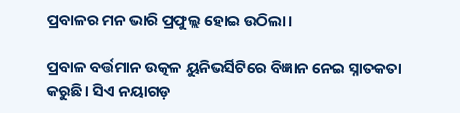ପ୍ରବାଳର ମନ ଭାରି ପ୍ରଫୁଲ୍ଲ ହୋଇ ଉଠିଲା।

ପ୍ରବାଳ ବର୍ତ୍ତମାନ ଉତ୍କଳ ୟୁନିଭର୍ସିଟିରେ ବିଜ୍ଞାନ ନେଇ ସ୍ନାତକତା କରୁଛି। ସିଏ ନୟାଗଡ଼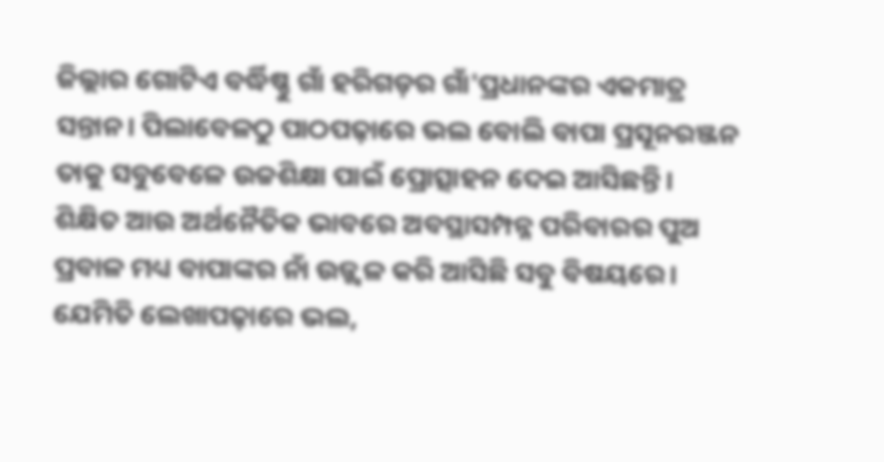ଜିଲ୍ଲାର ଗୋଟିଏ ବର୍ଦ୍ଧିଷ୍ଣୁ ଗାଁ ହରିଗଡ଼ର ଗାଁ'ପ୍ରଧାନଙ୍କର ଏକମାତ୍ର ସନ୍ତାନ। ପିଲାବେଳଠୁ ପାଠପଢ଼ାରେ ଭଲ ବୋଲି ବାପା ପ୍ରସୂନରଞ୍ଜନ ତାକୁ ସବୁବେଳେ ଉଚ୍ଚଶିକ୍ଷା ପାଇଁ ପ୍ରୋତ୍ସାହନ ଦେଇ ଆସିଛନ୍ତି। ଶିକ୍ଷିତ ଆଉ ଅର୍ଥନୈତିକ ଭାବରେ ଅବସ୍ଥାସମ୍ପନ୍ନ ପରିବାରର ପୁଅ ପ୍ରବାଳ ମଧ୍ୟ ବାପାଙ୍କର ନାଁ ଉଜ୍ଜ୍ଵଳ କରି ଆସିଛି ସବୁ ବିଷୟରେ। ଯେମିତି ଲେଖାପଢ଼ାରେ ଭଲ,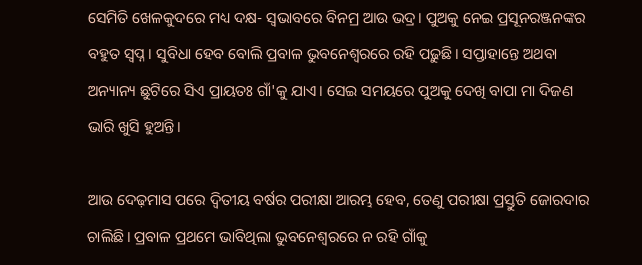ସେମିତି ଖେଳକୁଦରେ ମଧ୍ୟ ଦକ୍ଷ- ସ୍ବଭାବରେ ବିନମ୍ର ଆଉ ଭଦ୍ର। ପୁଅକୁ ନେଇ ପ୍ରସୂନରଞ୍ଜନଙ୍କର ବହୁତ ସ୍ଵପ୍ନ। ସୁବିଧା ହେବ ବୋଲି ପ୍ରବାଳ ଭୁବନେଶ୍ଵରରେ ରହି ପଢ଼ୁଛି। ସପ୍ତାହାନ୍ତେ ଅଥବା ଅନ୍ୟାନ୍ୟ ଛୁଟିରେ ସିଏ ପ୍ରାୟତଃ ଗାଁ'କୁ ଯାଏ। ସେଇ ସମୟରେ ପୁଅକୁ ଦେଖି ବାପା ମା ଦିଜଣ ଭାରି ଖୁସି ହୁଅନ୍ତି।

ଆଉ ଦେଢ଼ମାସ ପରେ ଦ୍ବିତୀୟ ବର୍ଷର ପରୀକ୍ଷା ଆରମ୍ଭ ହେବ, ତେଣୁ ପରୀକ୍ଷା ପ୍ରସ୍ତୁତି ଜୋରଦାର ଚାଲିଛି। ପ୍ରବାଳ ପ୍ରଥମେ ଭାବିଥିଲା ଭୁବନେଶ୍ୱରରେ ନ ରହି ଗାଁକୁ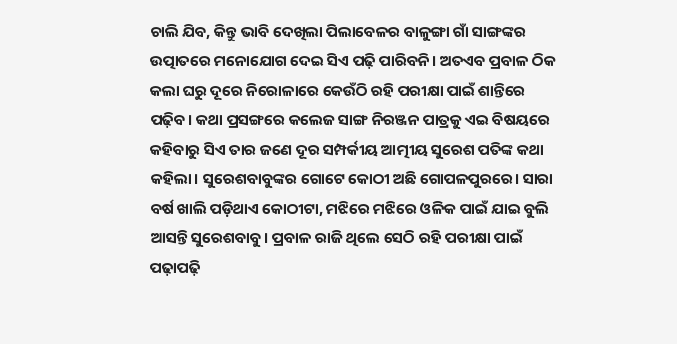ଚାଲି ଯିବ, କିନ୍ତୁ ଭାବି ଦେଖିଲା ପିଲାବେଳର ବାଳୁଙ୍ଗା ଗାଁ ସାଙ୍ଗଙ୍କର ଉତ୍ପାତରେ ମନୋଯୋଗ ଦେଇ ସିଏ ପଢ଼ି ପାରିବନି। ଅତଏବ ପ୍ରବାଳ ଠିକ କଲା ଘରୁ ଦୂରେ ନିରୋଳାରେ କେଉଁଠି ରହି ପରୀକ୍ଷା ପାଇଁ ଶାନ୍ତିରେ ପଢ଼ିବ। କଥା ପ୍ରସଙ୍ଗରେ କଲେଜ ସାଙ୍ଗ ନିରଞ୍ଜନ ପାତ୍ରକୁ ଏଇ ବିଷୟରେ କହିବାରୁ ସିଏ ତାର ଜଣେ ଦୂର ସମ୍ପର୍କୀୟ ଆତ୍ମୀୟ ସୁରେଶ ପତିଙ୍କ କଥା କହିଲା। ସୁରେଶବାବୁଙ୍କର ଗୋଟେ କୋଠୀ ଅଛି ଗୋପଳପୁରରେ। ସାରା ବର୍ଷ ଖାଲି ପଡ଼ିଥାଏ କୋଠୀଟା, ମଝିରେ ମଝିରେ ଓଳିକ ପାଇଁ ଯାଇ ବୁଲି ଆସନ୍ତି ସୁରେଶବାବୁ। ପ୍ରବାଳ ରାଜି ଥିଲେ ସେଠି ରହି ପରୀକ୍ଷା ପାଇଁ ପଢ଼ାପଢ଼ି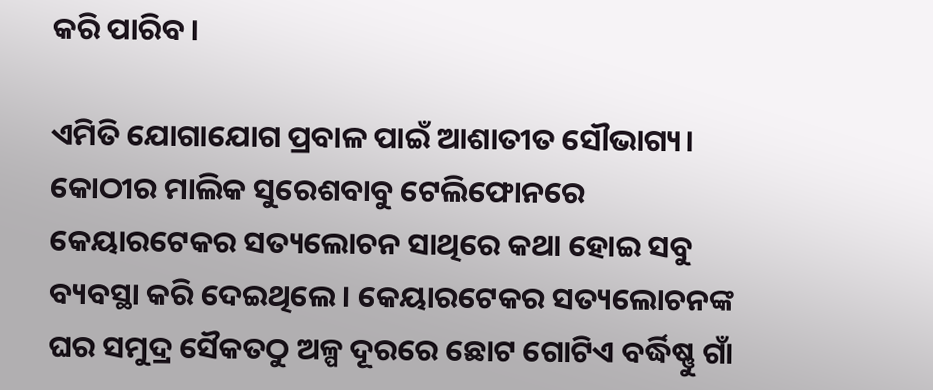କରି ପାରିବ।

ଏମିତି ଯୋଗାଯୋଗ ପ୍ରବାଳ ପାଇଁ ଆଶାତୀତ ସୌଭାଗ୍ୟ। କୋଠୀର ମାଲିକ ସୁରେଶବାବୁ ଟେଲିଫୋନରେ କେୟାରଟେକର ସତ୍ୟଲୋଚନ ସାଥିରେ କଥା ହୋଇ ସବୁ ବ୍ୟବସ୍ଥା କରି ଦେଇଥିଲେ। କେୟାରଟେକର ସତ୍ୟଲୋଚନଙ୍କ ଘର ସମୁଦ୍ର ସୈକତଠୁ ଅଳ୍ପ ଦୂରରେ ଛୋଟ ଗୋଟିଏ ବର୍ଦ୍ଧିଷ୍ଣୁ ଗାଁ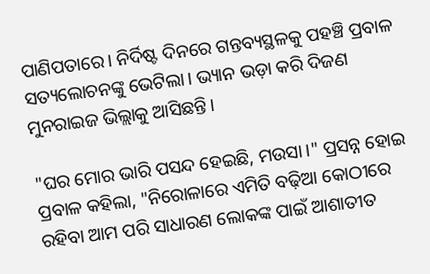ପାଣିପତାରେ। ନିର୍ଦିଷ୍ଟ ଦିନରେ ଗନ୍ତବ୍ୟସ୍ଥଳକୁ ପହଞ୍ଚି ପ୍ରବାଳ ସତ୍ୟଲୋଚନଙ୍କୁ ଭେଟିଲା। ଭ୍ୟାନ ଭଡ଼ା କରି ଦିଜଣ ମୁନରାଇଜ ଭିଲ୍ଲାକୁ ଆସିଛନ୍ତି।

"ଘର ମୋର ଭାରି ପସନ୍ଦ ହେଇଛି, ମଉସା।" ପ୍ରସନ୍ନ ହୋଇ ପ୍ରବାଳ କହିଲା, "ନିରୋଳାରେ ଏମିତି ବଢ଼ିଆ କୋଠୀରେ ରହିବା ଆମ ପରି ସାଧାରଣ ଲୋକଙ୍କ ପାଇଁ ଆଶାତୀତ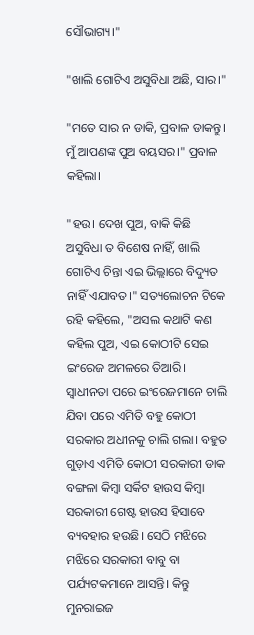ସୌଭାଗ୍ୟ।"

"ଖାଲି ଗୋଟିଏ ଅସୁବିଧା ଅଛି, ସାର।"

"ମତେ ସାର ନ ଡାକି, ପ୍ରବାଳ ଡାକନ୍ତୁ। ମୁଁ ଆପଣଙ୍କ ପୁଅ ବୟସର।" ପ୍ରବାଳ କହିଲା।

"ହଉ। ଦେଖ ପୁଅ, ବାକି କିଛି ଅସୁବିଧା ତ ବିଶେଷ ନାହିଁ, ଖାଲି ଗୋଟିଏ ଚିନ୍ତା ଏଇ ଭିଲ୍ଲାରେ ବିଦ୍ୟୁତ ନାହିଁ ଏଯାବତ।" ସତ୍ୟଲୋଚନ ଟିକେ ରହି କହିଲେ, "ଅସଲ କଥାଟି କଣ କହିଲ ପୁଅ, ଏଇ କୋଠୀଟି ସେଇ ଇଂରେଜ ଅମଳରେ ତିଆରି। ସ୍ଵାଧୀନତା ପରେ ଇଂରେଜମାନେ ଚାଲି ଯିବା ପରେ ଏମିତି ବହୁ କୋଠୀ ସରକାର ଅଧୀନକୁ ଚାଲି ଗଲା। ବହୁତ ଗୁଡ଼ାଏ ଏମିତି କୋଠୀ ସରକାରୀ ଡାକ ବଙ୍ଗଳା କିମ୍ବା ସର୍କିଟ ହାଉସ କିମ୍ବା ସରକାରୀ ଗେଷ୍ଟ ହାଉସ ହିସାବେ ବ୍ୟବହାର ହଉଛି। ସେଠି ମଝିରେ ମଝିରେ ସରକାରୀ ବାବୁ ବା ପର୍ଯ୍ୟଟକମାନେ ଆସନ୍ତି। କିନ୍ତୁ ମୁନରାଇଜ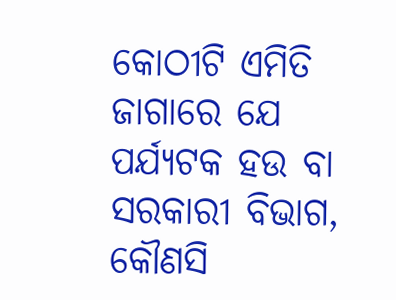କୋଠୀଟି ଏମିତି ଜାଗାରେ ଯେ ପର୍ଯ୍ୟଟକ ହଉ ବା ସରକାରୀ ବିଭାଗ, କୌଣସି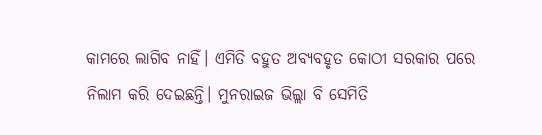କାମରେ ଲାଗିବ ନାହିଁ। ଏମିତି ବହୁତ ଅବ୍ୟବହୃତ କୋଠୀ ସରକାର ପରେ ନିଲାମ କରି ଦେଇଛନ୍ତି। ମୁନରାଇଜ ଭିଲ୍ଲା ବି ସେମିତି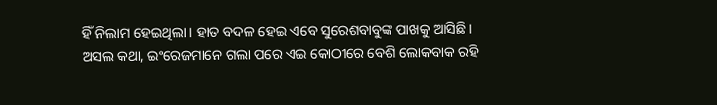ହିଁ ନିଲାମ ହେଇଥିଲା। ହାତ ବଦଳ ହେଇ ଏବେ ସୁରେଶବାବୁଙ୍କ ପାଖକୁ ଆସିଛି। ଅସଲ କଥା, ଇଂରେଜମାନେ ଗଲା ପରେ ଏଇ କୋଠୀରେ ବେଶି ଲୋକବାକ ରହି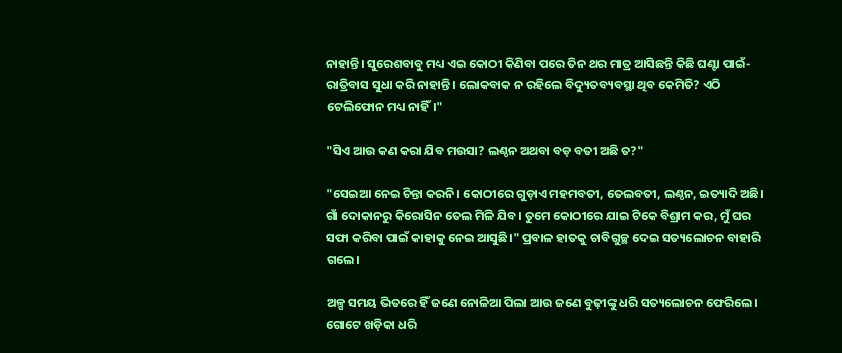ନାହାନ୍ତି। ସୁରେଶବାବୁ ମଧ୍ୟ ଏଇ କୋଠୀ କିଣିବା ପରେ ତିନ ଥର ମାତ୍ର ଆସିଛନ୍ତି କିଛି ଘଣ୍ଟା ପାଇଁ- ରାତ୍ରିବାସ ସୁଧା କରି ନାହାନ୍ତି। ଲୋକବାକ ନ ରହିଲେ ବିଦ୍ୟୁତବ୍ୟବସ୍ଥା ଥିବ କେମିତି? ଏଠି ଟେଲିଫୋନ ମଧ୍ୟ ନାହିଁ।"

"ସିଏ ଆଉ କଣ କରା ଯିବ ମଉସା? ଲଣ୍ଠନ ଅଥବା ବଡ଼ ବତୀ ଅଛି ତ?"

"ସେଇଆ ନେଇ ଚିନ୍ତା କରନି। କୋଠୀରେ ଗୁଡ଼ାଏ ମହମବତୀ, ତେଲବତୀ, ଲଣ୍ଠନ, ଇତ୍ୟାଦି ଅଛି। ଗାଁ ଦୋକାନରୁ କିରୋସିନ ତେଲ ମିଳି ଯିବ। ତୁମେ କୋଠୀରେ ଯାଇ ଟିକେ ବିଶ୍ରାମ କର, ମୁଁ ଘର ସଫା କରିବା ପାଇଁ କାହାକୁ ନେଇ ଆସୁଛି।" ପ୍ରବାଳ ହାତକୁ ଚାବିଗୁଚ୍ଛ ଦେଇ ସତ୍ୟଲୋଚନ ବାହାରି ଗଲେ।

ଅଳ୍ପ ସମୟ ଭିତରେ ହିଁ ଜଣେ ନୋଳିଆ ପିଲା ଆଉ ଜଣେ ବୁଢ଼ୀଙ୍କୁ ଧରି ସତ୍ୟଲୋଚନ ଫେରିଲେ। ଗୋଟେ ଖଡ଼ିକା ଧରି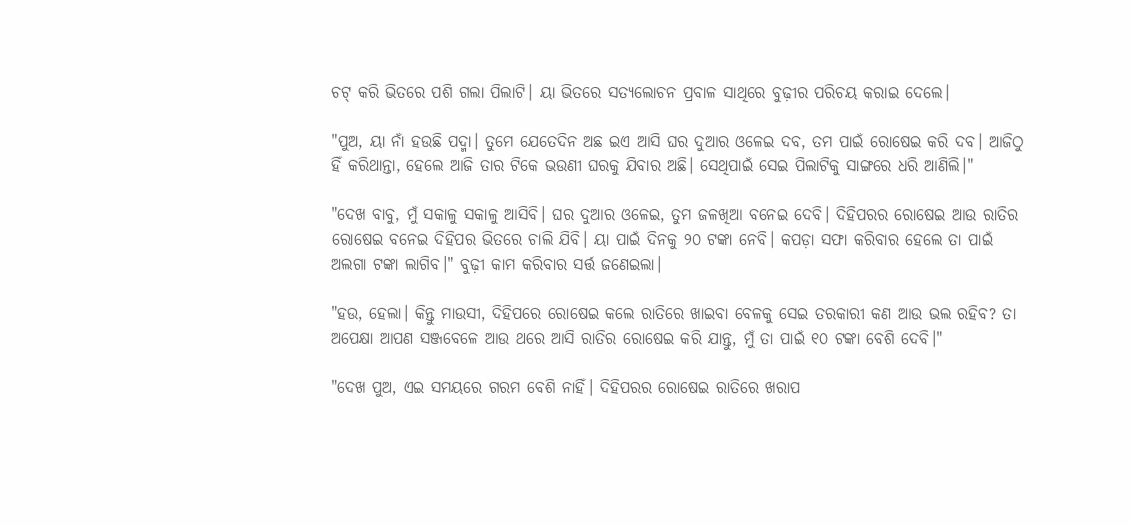ଚଟ୍ କରି ଭିତରେ ପଶି ଗଲା ପିଲାଟି। ୟା ଭିତରେ ସତ୍ୟଲୋଚନ ପ୍ରବାଳ ସାଥିରେ ବୁଢ଼ୀର ପରିଚୟ କରାଇ ଦେଲେ।

"ପୁଅ, ୟା ନାଁ ହଉଛି ପଦ୍ମା। ତୁମେ ଯେତେଦିନ ଅଛ ଇଏ ଆସି ଘର ଦୁଆର ଓଳେଇ ଦବ, ତମ ପାଇଁ ରୋଷେଇ କରି ଦବ। ଆଜିଠୁ ହିଁ କରିଥାନ୍ତା, ହେଲେ ଆଜି ତାର ଟିକେ ଭଉଣୀ ଘରକୁ ଯିବାର ଅଛି। ସେଥିପାଇଁ ସେଇ ପିଲାଟିକୁ ସାଙ୍ଗରେ ଧରି ଆଣିଲି।"

"ଦେଖ ବାବୁ, ମୁଁ ସକାଳୁ ସକାଳୁ ଆସିବି। ଘର ଦୁଆର ଓଳେଇ, ତୁମ ଜଳଖିଆ ବନେଇ ଦେବି। ଦିହିପରର ରୋଷେଇ ଆଉ ରାତିର ରୋଷେଇ ବନେଇ ଦିହିପର ଭିତରେ ଚାଲି ଯିବି। ୟା ପାଇଁ ଦିନକୁ ୨୦ ଟଙ୍କା ନେବି। କପଡ଼ା ସଫା କରିବାର ହେଲେ ତା ପାଇଁ ଅଲଗା ଟଙ୍କା ଲାଗିବ।" ବୁଢ଼ୀ କାମ କରିବାର ସର୍ତ୍ତ ଜଣେଇଲା।

"ହଉ, ହେଲା। କିନ୍ତୁ ମାଉସୀ, ଦିହିପରେ ରୋଷେଇ କଲେ ରାତିରେ ଖାଇବା ବେଳକୁ ସେଇ ତରକାରୀ କଣ ଆଉ ଭଲ ରହିବ? ତା ଅପେକ୍ଷା ଆପଣ ସଞ୍ଜବେଳେ ଆଉ ଥରେ ଆସି ରାତିର ରୋଷେଇ କରି ଯାନ୍ତୁ, ମୁଁ ତା ପାଇଁ ୧୦ ଟଙ୍କା ବେଶି ଦେବି।"

"ଦେଖ ପୁଅ, ଏଇ ସମୟରେ ଗରମ ବେଶି ନାହିଁ। ଦିହିପରର ରୋଷେଇ ରାତିରେ ଖରାପ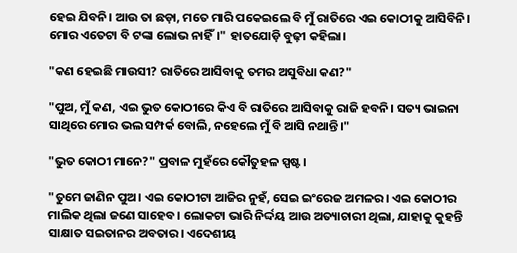ହେଇ ଯିବନି। ଆଉ ତା ଛଡ଼ା, ମତେ ମାରି ପକେଇଲେ ବି ମୁଁ ରାତିରେ ଏଇ କୋଠୀକୁ ଆସିବିନି। ମୋର ଏତେଟା ବି ଟଙ୍କା ଲୋଭ ନାହିଁ।" ହାତଯୋଡ଼ି ବୁଢ଼ୀ କହିଲା।

"କଣ ହେଇଛି ମାଉସୀ? ରାତିରେ ଆସିବାକୁ ତମର ଅସୁବିଧା କଣ?"

"ପୁଅ, ମୁଁ କଣ, ଏଇ ଭୁତ କୋଠୀରେ କିଏ ବି ରାତିରେ ଆସିବାକୁ ରାଜି ହବନି। ସତ୍ୟ ଭାଇନା ସାଥିରେ ମୋର ଭଲ ସମ୍ପର୍କ ବୋଲି, ନହେଲେ ମୁଁ ବି ଆସି ନଥାନ୍ତି।"

"ଭୁତ କୋଠୀ ମାନେ?" ପ୍ରବାଳ ମୁହଁରେ କୌତୁହଳ ସ୍ପଷ୍ଟ।

"ତୁମେ ଜାଣିନ ପୁଅ। ଏଇ କୋଠୀଟା ଆଜିର ନୁହଁ, ସେଇ ଇଂରେଜ ଅମଳର। ଏଇ କୋଠୀର ମାଲିକ ଥିଲା ଜଣେ ସାହେବ। ଲୋକଟା ଭାରି ନିର୍ଦ୍ଦୟ ଆଉ ଅତ୍ୟାଚାରୀ ଥିଲା, ଯାହାକୁ କୁହନ୍ତି ସାକ୍ଷାତ ସଇତାନର ଅବତାର। ଏଦେଶୀୟ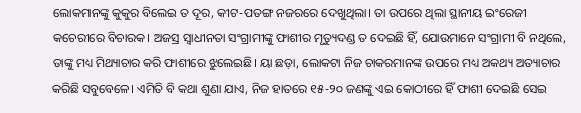ଲୋକମାନଙ୍କୁ କୁକୁର ବିଲେଇ ତ ଦୂର, କୀଟ-ପତଙ୍ଗ ନଜରରେ ଦେଖୁଥିଲା। ତା ଉପରେ ଥିଲା ସ୍ଥାନୀୟ ଇଂରେଜୀ କଚେରୀରେ ବିଚାରକ। ଅଜସ୍ର ସ୍ୱାଧୀନତା ସଂଗ୍ରାମୀଙ୍କୁ ଫାଶୀର ମୃତ୍ୟୁଦଣ୍ଡ ତ ଦେଇଛି ହିଁ, ଯୋଉମାନେ ସଂଗ୍ରାମୀ ବି ନଥିଲେ, ତାଙ୍କୁ ମଧ୍ୟ ମିଥ୍ୟାଚାର କରି ଫାଶୀରେ ଝୁଲେଇଛି। ୟା ଛଡ଼ା, ଲୋକଟା ନିଜ ଚାକରମାନଙ୍କ ଉପରେ ମଧ୍ୟ ଅକଥ୍ୟ ଅତ୍ୟାଚାର କରିଛି ସବୁବେଳେ। ଏମିତି ବି କଥା ଶୁଣା ଯାଏ, ନିଜ ହାତରେ ୧୫-୨୦ ଜଣଙ୍କୁ ଏଇ କୋଠୀରେ ହିଁ ଫାଶୀ ଦେଇଛି ସେଇ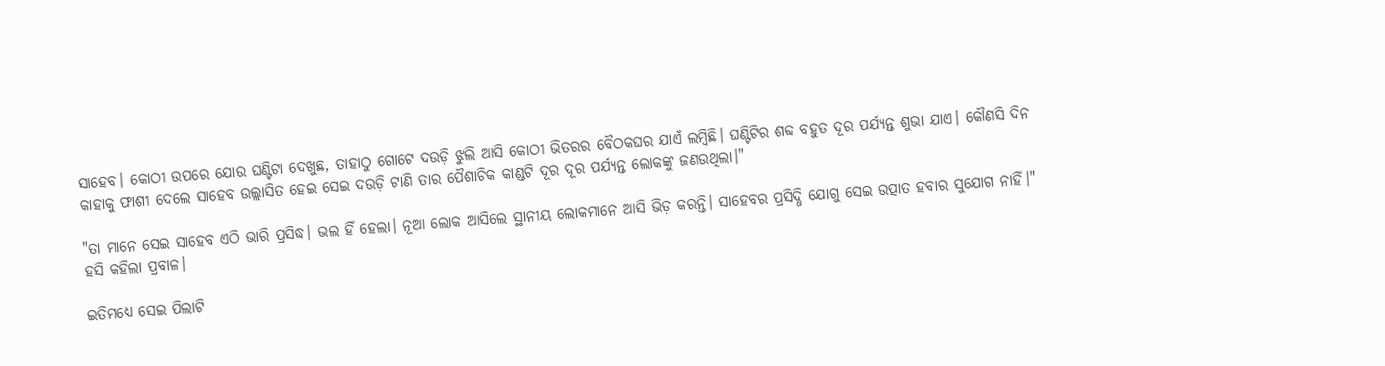ସାହେବ। କୋଠୀ ଉପରେ ଯୋଉ ଘଣ୍ଟିଟା ଦେଖୁଛ, ତାହାଠୁ ଗୋଟେ ଦଉଡ଼ି ଝୁଲି ଆସି କୋଠୀ ଭିତରର ବୈଠକଘର ଯାଏଁ ଲମ୍ବିଛି। ଘଣ୍ଟିଟିର ଶବ୍ଦ ବହୁତ ଦୂର ପର୍ଯ୍ୟନ୍ତ ଶୁଭା ଯାଏ। କୌଣସି ଦିନ କାହାକୁ ଫାଶୀ ଦେଲେ ସାହେବ ଉଲ୍ଲାସିତ ହେଇ ସେଇ ଦଉଡ଼ି ଟାଣି ତାର ପୈଶାଚିକ କାଣ୍ଡଟି ଦୂର ଦୂର ପର୍ଯ୍ୟନ୍ତ ଲୋକଙ୍କୁ ଜଣଉଥିଲା।"

"ତା ମାନେ ସେଇ ସାହେବ ଏଠି ଭାରି ପ୍ରସିଦ୍ଧ। ଭଲ ହିଁ ହେଲା। ନୂଆ ଲୋକ ଆସିଲେ ସ୍ଥାନୀୟ ଲୋକମାନେ ଆସି ଭିଡ଼ କରନ୍ତି। ସାହେବର ପ୍ରସିଦ୍ଧି ଯୋଗୁ ସେଇ ଉତ୍ପାତ ହବାର ସୁଯୋଗ ନାହିଁ।" ହସି କହିଲା ପ୍ରବାଳ।

ଇତିମଧ୍ୟେ ସେଇ ପିଲାଟି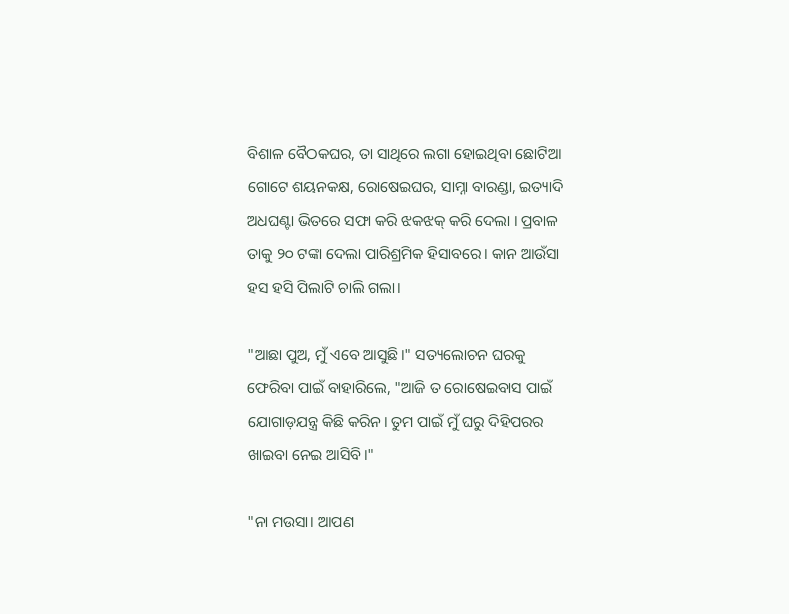ବିଶାଳ ବୈଠକଘର, ତା ସାଥିରେ ଲଗା ହୋଇଥିବା ଛୋଟିଆ ଗୋଟେ ଶୟନକକ୍ଷ, ରୋଷେଇଘର, ସାମ୍ନା ବାରଣ୍ଡା, ଇତ୍ୟାଦି ଅଧଘଣ୍ଟା ଭିତରେ ସଫା କରି ଝକଝକ୍ କରି ଦେଲା । ପ୍ରବାଳ ତାକୁ ୨୦ ଟଙ୍କା ଦେଲା ପାରିଶ୍ରମିକ ହିସାବରେ। କାନ ଆଉଁସା ହସ ହସି ପିଲାଟି ଚାଲି ଗଲା।

"ଆଛା ପୁଅ, ମୁଁ ଏବେ ଆସୁଛି।" ସତ୍ୟଲୋଚନ ଘରକୁ ଫେରିବା ପାଇଁ ବାହାରିଲେ, "ଆଜି ତ ରୋଷେଇବାସ ପାଇଁ ଯୋଗାଡ଼ଯନ୍ତ୍ର କିଛି କରିନ। ତୁମ ପାଇଁ ମୁଁ ଘରୁ ଦିହିପରର ଖାଇବା ନେଇ ଆସିବି।"

"ନା ମଉସା। ଆପଣ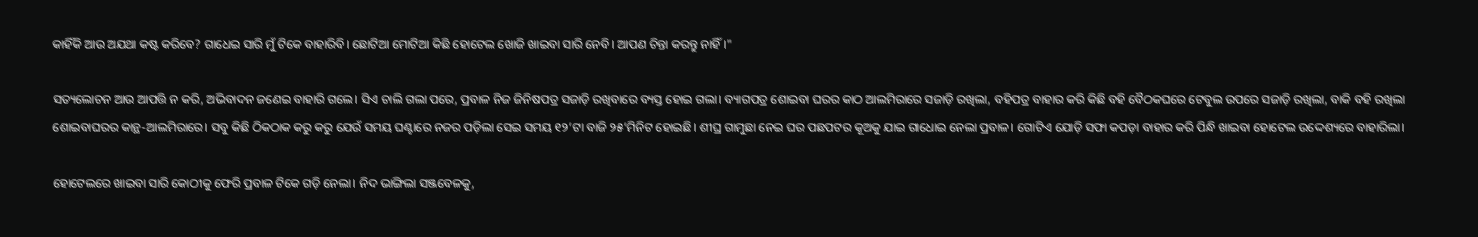କାହିଁକି ଆଉ ଅଯଥା କଷ୍ଟ କରିବେ? ଗାଧେଇ ସାରି ମୁଁ ଟିକେ ବାହାରିବି। ଛୋଟିଆ ମୋଟିଆ କିଛି ହୋଟେଲ ଖୋଜି ଖାଇବା ସାରି ନେବି। ଆପଣ ଚିନ୍ତା କରନ୍ତୁ ନାହିଁ।"

ସତ୍ୟଲୋଚନ ଆଉ ଆପତ୍ତି ନ କରି, ଅଭିବାଦନ ଜଣେଇ ବାହାରି ଗଲେ। ସିଏ ଚାଲି ଗଲା ପରେ, ପ୍ରବାଳ ନିଜ ଜିନିଷପତ୍ର ସଜାଡ଼ି ରଖିବାରେ ବ୍ୟସ୍ତ ହୋଇ ଗଲା। ବ୍ୟାଗପତ୍ର ଶୋଇବା ଘରର କାଠ ଆଲମିରାରେ ସଜାଡ଼ି ରଖିଲା, ବହିପତ୍ର ବାହାର କରି କିଛି ବହି ବୈଠକଘରେ ଟେବୁଲ ଉପରେ ସଜାଡ଼ି ରଖିଲା, ବାକି ବହି ରଖିଲା ଶୋଇବାଘରର କାନ୍ଥ-ଆଲମିରାରେ। ସବୁ କିଛି ଠିକଠାକ କରୁ କରୁ ଯେଉଁ ସମୟ ଘଣ୍ଟାରେ ନଜର ପଡ଼ିଲା ସେଇ ସମୟ ୧୨’ଟା ବାଜି ୨୫’ମିନିଟ ହୋଇଛି। ଶୀଘ୍ର ଗାମୁଛା ନେଇ ଘର ପଛପଟର କୂଅକୁ ଯାଇ ଗାଧୋଇ ନେଲା ପ୍ରବାଳ। ଗୋଟିଏ ଯୋଡ଼ି ସଫା କପଡ଼ା ବାହାର କରି ପିନ୍ଧି ଖାଇବା ହୋଟେଲ ଉଦ୍ଦେଶ୍ୟରେ ବାହାରିଲା।

ହୋଟେଲରେ ଖାଇବା ସାରି କୋଠୀକୁ ଫେରି ପ୍ରବାଳ ଟିକେ ଗଡ଼ି ନେଲା। ନିଦ ଭାଙ୍ଗିଲା ସଞ୍ଜବେଳକୁ,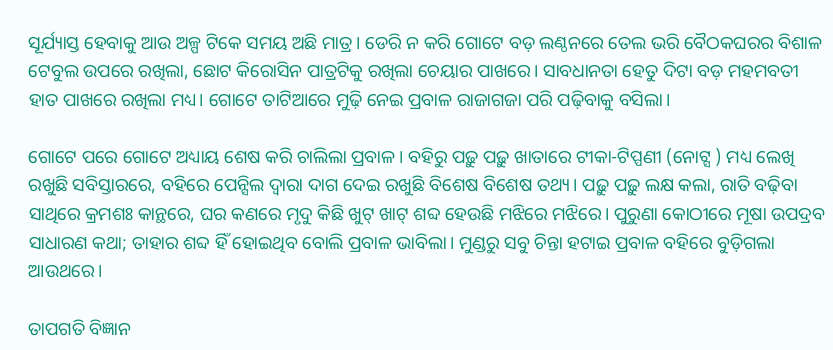ସୂର୍ଯ୍ୟାସ୍ତ ହେବାକୁ ଆଉ ଅଳ୍ପ ଟିକେ ସମୟ ଅଛି ମାତ୍ର। ଡେରି ନ କରି ଗୋଟେ ବଡ଼ ଲଣ୍ଠନରେ ତେଲ ଭରି ବୈଠକଘରର ବିଶାଳ ଟେବୁଲ ଉପରେ ରଖିଲା, ଛୋଟ କିରୋସିନ ପାତ୍ରଟିକୁ ରଖିଲା ଚେୟାର ପାଖରେ। ସାବଧାନତା ହେତୁ ଦିଟା ବଡ଼ ମହମବତୀ ହାତ ପାଖରେ ରଖିଲା ମଧ୍ୟ। ଗୋଟେ ତାଟିଆରେ ମୁଢ଼ି ନେଇ ପ୍ରବାଳ ରାଜାଗଜା ପରି ପଢ଼ିବାକୁ ବସିଲା।

ଗୋଟେ ପରେ ଗୋଟେ ଅଧ୍ୟାୟ ଶେଷ କରି ଚାଲିଲା ପ୍ରବାଳ। ବହିରୁ ପଢ଼ୁ ପଢ଼ୁ ଖାତାରେ ଟୀକା-ଟିପ୍ପଣୀ (ନୋଟ୍ସ ) ମଧ୍ୟ ଲେଖି ରଖୁଛି ସବିସ୍ତାରରେ, ବହିରେ ପେନ୍ସିଲ ଦ୍ଵାରା ଦାଗ ଦେଇ ରଖୁଛି ବିଶେଷ ବିଶେଷ ତଥ୍ୟ। ପଢ଼ୁ ପଢ଼ୁ ଲକ୍ଷ କଲା, ରାତି ବଢ଼ିବା ସାଥିରେ କ୍ରମଶଃ କାନ୍ଥରେ, ଘର କଣରେ ମୃଦୁ କିଛି ଖୁଟ୍ ଖାଟ୍ ଶବ୍ଦ ହେଉଛି ମଝିରେ ମଝିରେ। ପୁରୁଣା କୋଠୀରେ ମୂଷା ଉପଦ୍ରବ ସାଧାରଣ କଥା; ତାହାର ଶବ୍ଦ ହିଁ ହୋଇଥିବ ବୋଲି ପ୍ରବାଳ ଭାବିଲା। ମୁଣ୍ଡରୁ ସବୁ ଚିନ୍ତା ହଟାଇ ପ୍ରବାଳ ବହିରେ ବୁଡ଼ିଗଲା ଆଉଥରେ।

ତାପଗତି ବିଜ୍ଞାନ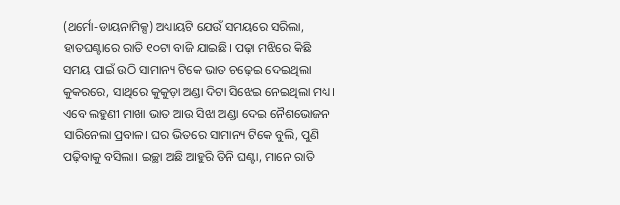(ଥର୍ମୋ-ଡାୟନାମିକ୍ସ) ଅଧ୍ୟାୟଟି ଯେଉଁ ସମୟରେ ସରିଲା, ହାତଘଣ୍ଟାରେ ରାତି ୧୦ଟା ବାଜି ଯାଇଛି। ପଢ଼ା ମଝିରେ କିଛି ସମୟ ପାଇଁ ଉଠି ସାମାନ୍ୟ ଟିକେ ଭାତ ଚଢ଼େଇ ଦେଇଥିଲା କୁକରରେ, ସାଥିରେ କୁକୁଡ଼ା ଅଣ୍ଡା ଦିଟା ସିଝେଇ ନେଇଥିଲା ମଧ୍ୟ। ଏବେ ଲହୁଣୀ ମାଖା ଭାତ ଆଉ ସିଝା ଅଣ୍ଡା ଦେଇ ନୈଶଭୋଜନ ସାରିନେଲା ପ୍ରବାଳ। ଘର ଭିତରେ ସାମାନ୍ୟ ଟିକେ ବୁଲି, ପୁଣି ପଢ଼ିବାକୁ ବସିଲା। ଇଚ୍ଛା ଅଛି ଆହୁରି ତିନି ଘଣ୍ଟା, ମାନେ ରାତି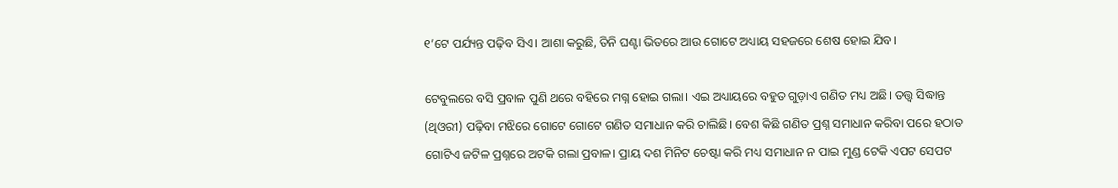୧’ଟେ ପର୍ଯ୍ୟନ୍ତ ପଢ଼ିବ ସିଏ। ଆଶା କରୁଛି, ତିନି ଘଣ୍ଟା ଭିତରେ ଆଉ ଗୋଟେ ଅଧ୍ୟାୟ ସହଜରେ ଶେଷ ହୋଇ ଯିବ।

ଟେବୁଲରେ ବସି ପ୍ରବାଳ ପୁଣି ଥରେ ବହିରେ ମଗ୍ନ ହୋଇ ଗଲା। ଏଇ ଅଧ୍ୟାୟରେ ବହୁତ ଗୁଡ଼ାଏ ଗଣିତ ମଧ୍ୟ ଅଛି। ତତ୍ତ୍ବ ସିଦ୍ଧାନ୍ତ (ଥିଓରୀ) ପଢ଼ିବା ମଝିରେ ଗୋଟେ ଗୋଟେ ଗଣିତ ସମାଧାନ କରି ଚାଲିଛି। ବେଶ କିଛି ଗଣିତ ପ୍ରଶ୍ନ ସମାଧାନ କରିବା ପରେ ହଠାତ ଗୋଟିଏ ଜଟିଳ ପ୍ରଶ୍ନରେ ଅଟକି ଗଲା ପ୍ରବାଳ। ପ୍ରାୟ ଦଶ ମିନିଟ ଚେଷ୍ଟା କରି ମଧ୍ୟ ସମାଧାନ ନ ପାଇ ମୁଣ୍ଡ ଟେକି ଏପଟ ସେପଟ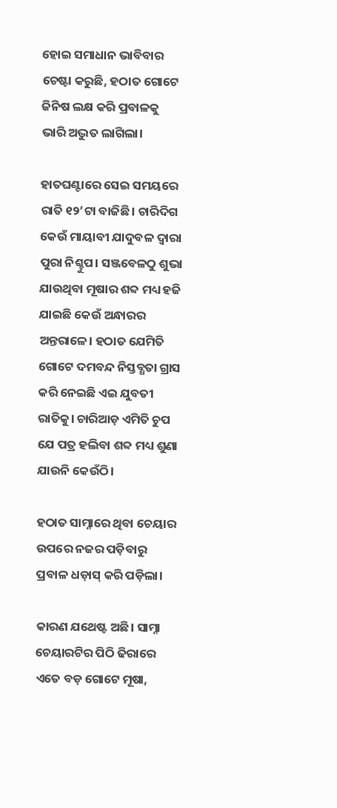ହୋଇ ସମାଧାନ ଭାବିବାର ଚେଷ୍ଟା କରୁଛି, ହଠାତ ଗୋଟେ ଜିନିଷ ଲକ୍ଷ କରି ପ୍ରବାଳକୁ ଭାରି ଅଦ୍ଭୁତ ଲାଗିଲା।

ହାତଘଣ୍ଟାରେ ସେଇ ସମୟରେ ରାତି ୧୨’ଟା ବାଜିଛି। ଚାରିଦିଗ କେଉଁ ମାୟାବୀ ଯାଦୁବଳ ଦ୍ଵାରା ପୁରା ନିଶ୍ଚୁପ। ସଞ୍ଜବେଳଠୁ ଶୁଭା ଯାଉଥିବା ମୂଷାର ଶବ୍ଦ ମଧ୍ୟ ହଜି ଯାଇଛି କେଉଁ ଅନ୍ଧାରର ଅନ୍ତରାଳେ। ହଠାତ ଯେମିତି ଗୋଟେ ଦମବନ୍ଦ ନିସ୍ତବ୍ଧତା ଗ୍ରାସ କରି ନେଇଛି ଏଇ ଯୁବତୀ ରାତିକୁ। ଚାରିଆଡ଼ ଏମିତି ଚୁପ ଯେ ପତ୍ର ହଲିବା ଶବ୍ଦ ମଧ୍ୟ ଶୁଣା ଯାଉନି କେଉଁଠି।

ହଠାତ ସାମ୍ନାରେ ଥିବା ଚେୟାର ଉପରେ ନଜର ପଡ଼ିବାରୁ ପ୍ରବାଳ ଧଡ଼ାସ୍ କରି ପଡ଼ିଲା।

କାରଣ ଯଥେଷ୍ଟ ଅଛି। ସାମ୍ନା ଚେୟାରଟିର ପିଠି ଢିରାରେ ଏତେ ବଡ଼ ଗୋଟେ ମୂଷା,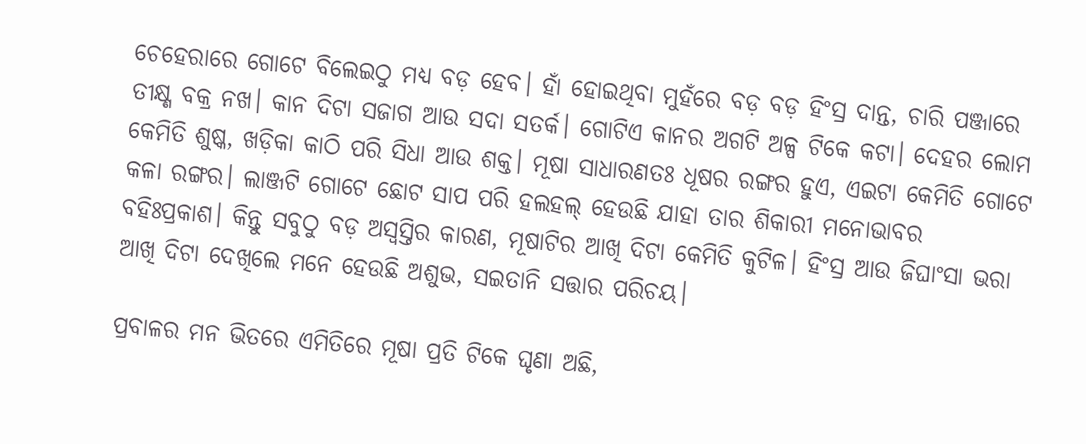ଚେହେରାରେ ଗୋଟେ ବିଲେଇଠୁ ମଧ୍ୟ ବଡ଼ ହେବ। ହାଁ ହୋଇଥିବା ମୁହଁରେ ବଡ଼ ବଡ଼ ହିଂସ୍ର ଦାନ୍ତ, ଚାରି ପଞ୍ଜାରେ ତୀକ୍ଷ୍ଣ ବକ୍ର ନଖ। କାନ ଦିଟା ସଜାଗ ଆଉ ସଦା ସତର୍କ। ଗୋଟିଏ କାନର ଅଗଟି ଅଳ୍ପ ଟିକେ କଟା। ଦେହର ଲୋମ କେମିତି ଶୁଷ୍କ, ଖଡ଼ିକା କାଠି ପରି ସିଧା ଆଉ ଶକ୍ତ। ମୂଷା ସାଧାରଣତଃ ଧୂଷର ରଙ୍ଗର ହୁଏ, ଏଇଟା କେମିତି ଗୋଟେ କଳା ରଙ୍ଗର। ଲାଞ୍ଜଟି ଗୋଟେ ଛୋଟ ସାପ ପରି ହଲହଲ୍ ହେଉଛି ଯାହା ତାର ଶିକାରୀ ମନୋଭାବର ବହିଃପ୍ରକାଶ। କିନ୍ତୁ ସବୁଠୁ ବଡ଼ ଅସ୍ବସ୍ତିର କାରଣ, ମୂଷାଟିର ଆଖି ଦିଟା କେମିତି କୁଟିଳ। ହିଂସ୍ର ଆଉ ଜିଘାଂସା ଭରା ଆଖି ଦିଟା ଦେଖିଲେ ମନେ ହେଉଛି ଅଶୁଭ, ସଇତାନି ସତ୍ତାର ପରିଚୟ।

ପ୍ରବାଳର ମନ ଭିତରେ ଏମିତିରେ ମୂଷା ପ୍ରତି ଟିକେ ଘୃଣା ଅଛି,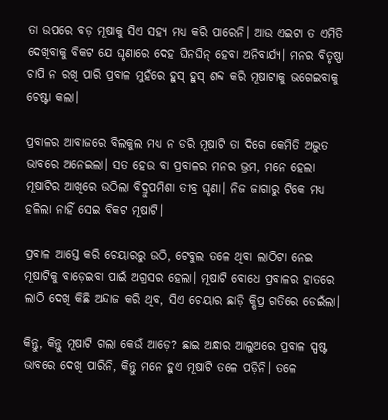ତା ଉପରେ ବଡ଼ ମୂଷାକୁ ସିଏ ସହ୍ୟ ମଧ୍ୟ କରି ପାରେନି। ଆଉ ଏଇଟା ତ ଏମିତି ଦେଖିବାକୁ ବିକଟ ଯେ ଘୃଣାରେ ଦେହ ଘିନଘିନ୍ ହେବା ଅନିବାର୍ଯ୍ୟ। ମନର ବିତୃଷ୍ଣା ଚାପି ନ ରଖି ପାରି ପ୍ରବାଳ ମୁହଁରେ ହୁସ୍ ହୁସ୍ ଶବ୍ଦ କରି ମୂଷାଟାକୁ ଭଗେଇବାକୁ ଚେଷ୍ଟା କଲା।

ପ୍ରବାଳର ଆବାଜରେ ବିଲକୁଲ ମଧ୍ୟ ନ ଡରି ମୂଷାଟି ତା ଦିଗେ କେମିତି ଅଦ୍ଭୁତ ଭାବରେ ଅନେଇଲା। ସତ ହେଉ ବା ପ୍ରବାଳର ମନର ଭ୍ରମ, ମନେ ହେଲା ମୂଷାଟିର ଆଖିରେ ଉଠିଲା ବିଦ୍ରୁପମିଶା ତୀବ୍ର ଘୃଣା। ନିଜ ଜାଗାରୁ ଟିକେ ମଧ୍ୟ ହଳିଲା ନାହିଁ ସେଇ ବିକଟ ମୂଷାଟି।

ପ୍ରବାଳ ଆସ୍ତେ କରି ଚେୟାରରୁ ଉଠି, ଟେବୁଲ ତଳେ ଥିବା ଲାଠିଟା ନେଇ ମୂଷାଟିକୁ ବାଡ଼େଇବା ପାଇଁ ଅଗ୍ରସର ହେଲା। ମୂଷାଟି ବୋଧେ ପ୍ରବାଳର ହାତରେ ଲାଠି ଦେଖି କିଛି ଅନ୍ଦାଜ କରି ଥିବ, ସିଏ ଚେୟାର ଛାଡ଼ି କ୍ଷିପ୍ର ଗତିରେ ଡେଇଁଲା।

କିନ୍ତୁ, କିନ୍ତୁ ମୂଷାଟି ଗଲା କେଉଁ ଆଡ଼େ? ଛାଇ ଅନ୍ଧାର ଆଲୁଅରେ ପ୍ରବାଳ ସ୍ପଷ୍ଟ ଭାବରେ ଦେଖି ପାରିନି, କିନ୍ତୁ ମନେ ହୁଏ ମୂଷାଟି ତଳେ ପଡ଼ିନି। ତଳେ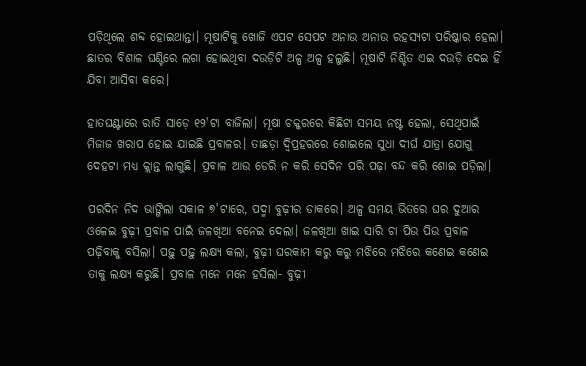ପଡ଼ିଥିଲେ ଶବ୍ଦ ହୋଇଥାନ୍ତା। ମୂଷାଟିକୁ ଖୋଜି ଏପଟ ସେପଟ ଅନାଉ ଅନାଉ ରହସ୍ୟଟା ପରିଷ୍କାର ହେଲା। ଛାତର ବିଶାଳ ଘଣ୍ଟିରେ ଲଗା ହୋଇଥିବା ଦଉଡ଼ିଟି ଅଳ୍ପ ଅଳ୍ପ ହଲୁଛି। ମୂଷାଟି ନିଶ୍ଚିତ ଏଇ ଦଉଡ଼ି ଦେଇ ହିଁ ଯିବା ଆସିବା କରେ।

ହାତଘଣ୍ଟାରେ ରାତି ସାଡ଼େ ୧୨'ଟା ବାଜିଲା। ମୂଷା ଚକ୍କରରେ କିଛିଟା ସମୟ ନଷ୍ଟ ହେଲା, ସେଥିପାଇଁ ମିଜାଜ ଖରାପ ହୋଇ ଯାଇଛି ପ୍ରବାଳର। ତାଛଡ଼ା ଦ୍ବିପ୍ରହରରେ ଶୋଇଲେ ସୁଧା ଦୀର୍ଘ ଯାତ୍ରା ଯୋଗୁ ଦେହଟା ମଧ୍ୟ କ୍ଲାନ୍ତ ଲାଗୁଛି। ପ୍ରବାଳ ଆଉ ଡେରି ନ କରି ସେଦିନ ପରି ପଢ଼ା ବନ୍ଦ କରି ଶୋଇ ପଡ଼ିଲା।

ପରଦିନ ନିଦ ଭାଙ୍ଗିଲା ସକାଳ ୭'ଟାରେ, ପଦ୍ମା ବୁଢ଼ୀର ଡାକରେ। ଅଳ୍ପ ସମୟ ଭିତରେ ଘର ଦୁଆର ଓଳେଇ ବୁଢ଼ୀ ପ୍ରବାଳ ପାଇଁ ଜଳଖିଆ ବନେଇ ଦେଲା। ଜଳଖିଆ ଖାଇ ସାରି ଚା ପିଉ ପିଉ ପ୍ରବାଳ ପଢ଼ିବାକୁ ବସିଲା। ପଢ଼ୁ ପଢ଼ୁ ଲକ୍ଷ୍ୟ କଲା, ବୁଢ଼ୀ ଘରକାମ କରୁ କରୁ ମଝିରେ ମଝିରେ କଣେଇ କଣେଇ ତାକୁ ଲକ୍ଷ୍ୟ କରୁଛି। ପ୍ରବାଳ ମନେ ମନେ ହସିଲା- ବୁଢ଼ୀ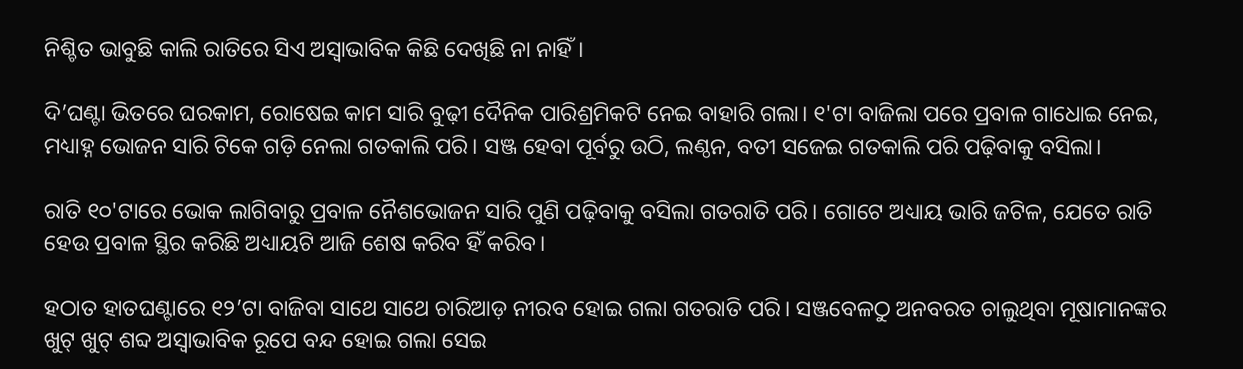ନିଶ୍ଚିତ ଭାବୁଛି କାଲି ରାତିରେ ସିଏ ଅସ୍ବାଭାବିକ କିଛି ଦେଖିଛି ନା ନାହିଁ।

ଦି’ଘଣ୍ଟା ଭିତରେ ଘରକାମ, ରୋଷେଇ କାମ ସାରି ବୁଢ଼ୀ ଦୈନିକ ପାରିଶ୍ରମିକଟି ନେଇ ବାହାରି ଗଲା। ୧'ଟା ବାଜିଲା ପରେ ପ୍ରବାଳ ଗାଧୋଇ ନେଇ, ମଧ୍ୟାହ୍ନ ଭୋଜନ ସାରି ଟିକେ ଗଡ଼ି ନେଲା ଗତକାଲି ପରି। ସଞ୍ଜ ହେବା ପୂର୍ବରୁ ଉଠି, ଲଣ୍ଠନ, ବତୀ ସଜେଇ ଗତକାଲି ପରି ପଢ଼ିବାକୁ ବସିଲା।

ରାତି ୧୦'ଟାରେ ଭୋକ ଲାଗିବାରୁ ପ୍ରବାଳ ନୈଶଭୋଜନ ସାରି ପୁଣି ପଢ଼ିବାକୁ ବସିଲା ଗତରାତି ପରି। ଗୋଟେ ଅଧ୍ୟାୟ ଭାରି ଜଟିଳ, ଯେତେ ରାତି ହେଉ ପ୍ରବାଳ ସ୍ଥିର କରିଛି ଅଧ୍ୟାୟଟି ଆଜି ଶେଷ କରିବ ହିଁ କରିବ।

ହଠାତ ହାତଘଣ୍ଟାରେ ୧୨’ଟା ବାଜିବା ସାଥେ ସାଥେ ଚାରିଆଡ଼ ନୀରବ ହୋଇ ଗଲା ଗତରାତି ପରି। ସଞ୍ଜବେଳଠୁ ଅନବରତ ଚାଲୁଥିବା ମୂଷାମାନଙ୍କର ଖୁଟ୍ ଖୁଟ୍ ଶବ୍ଦ ଅସ୍ଵାଭାବିକ ରୂପେ ବନ୍ଦ ହୋଇ ଗଲା ସେଇ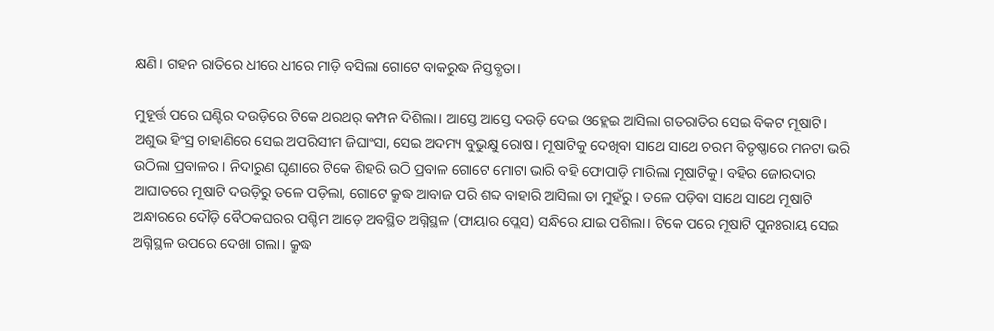କ୍ଷଣି। ଗହନ ରାତିରେ ଧୀରେ ଧୀରେ ମାଡ଼ି ବସିଲା ଗୋଟେ ବାକରୁଦ୍ଧ ନିସ୍ତବ୍ଧତା।

ମୁହୂର୍ତ୍ତ ପରେ ଘଣ୍ଟିର ଦଉଡ଼ିରେ ଟିକେ ଥରଥର୍ କମ୍ପନ ଦିଶିଲା। ଆସ୍ତେ ଆସ୍ତେ ଦଉଡ଼ି ଦେଇ ଓହ୍ଲେଇ ଆସିଲା ଗତରାତିର ସେଇ ବିକଟ ମୂଷାଟି। ଅଶୁଭ ହିଂସ୍ର ଚାହାଣିରେ ସେଇ ଅପରିସୀମ ଜିଘାଂସା, ସେଇ ଅଦମ୍ୟ ବୁଭୁକ୍ଷୁ ରୋଷ। ମୂଷାଟିକୁ ଦେଖିବା ସାଥେ ସାଥେ ଚରମ ବିତୃଷ୍ଣାରେ ମନଟା ଭରି ଉଠିଲା ପ୍ରବାଳର। ନିଦାରୁଣ ଘୃଣାରେ ଟିକେ ଶିହରି ଉଠି ପ୍ରବାଳ ଗୋଟେ ମୋଟା ଭାରି ବହି ଫୋପାଡ଼ି ମାରିଲା ମୂଷାଟିକୁ। ବହିର ଜୋରଦାର ଆଘାତରେ ମୂଷାଟି ଦଉଡ଼ିରୁ ତଳେ ପଡ଼ିଲା, ଗୋଟେ କ୍ରୁଦ୍ଧ ଆବାଜ ପରି ଶବ୍ଦ ବାହାରି ଆସିଲା ତା ମୁହଁରୁ। ତଳେ ପଡ଼ିବା ସାଥେ ସାଥେ ମୂଷାଟି ଅନ୍ଧାରରେ ଦୌଡ଼ି ବୈଠକଘରର ପଶ୍ଚିମ ଆଡ଼େ ଅବସ୍ଥିତ ଅଗ୍ନିସ୍ଥଳ (ଫାୟାର ପ୍ଲେସ) ସନ୍ଧିରେ ଯାଇ ପଶିଲା। ଟିକେ ପରେ ମୂଷାଟି ପୁନଃରାୟ ସେଇ ଅଗ୍ନିସ୍ଥଳ ଉପରେ ଦେଖା ଗଲା। କ୍ରୁଦ୍ଧ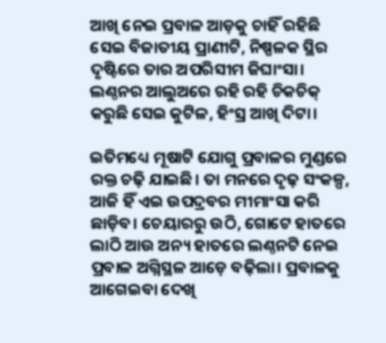ଆଖି ନେଇ ପ୍ରବାଳ ଆଡ଼କୁ ଚାହିଁ ରହିଛି ସେଇ ବିଜାତୀୟ ପ୍ରାଣୀଟି, ନିଷ୍ପଳକ ସ୍ଥିର ଦୃଷ୍ଟିରେ ତାର ଅପରିସୀମ ଜିଘାଂସା। ଲଣ୍ଠନର ଆଲୁଅରେ ରହି ରହି ଚିକଚିକ୍ କରୁଛି ସେଇ କୁଟିଳ, ହିଂସ୍ର ଆଖି ଦିଟା।

ଇତିମଧ୍ୟେ ମୂଷାଟି ଯୋଗୁ ପ୍ରବାଳର ମୁଣ୍ଡରେ ରକ୍ତ ଚଢ଼ି ଯାଇଛି। ତା ମନରେ ଦୃଢ଼ ସଂକଳ୍ପ, ଆଜି ହିଁ ଏଇ ଉପଦ୍ରବର ମୀମାଂସା କରି ଛାଡ଼ିବ। ଚେୟାରରୁ ଉଠି, ଗୋଟେ ହାତରେ ଲାଠି ଆଉ ଅନ୍ୟ ହାତରେ ଲଣ୍ଠନଟି ନେଇ ପ୍ରବାଳ ଅଗ୍ନିସ୍ଥଳ ଆଡ଼େ ବଢ଼ିଲା। ପ୍ରବାଳକୁ ଆଗେଇବା ଦେଖି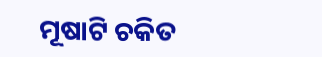ମୂଷାଟି ଚକିତ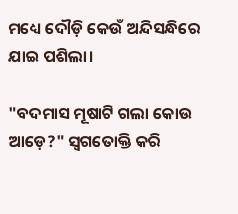ମଧ୍ୟେ ଦୌଡ଼ି କେଉଁ ଅନ୍ଦିସନ୍ଧିରେ ଯାଇ ପଶିଲା।

"ବଦମାସ ମୂଷାଟି ଗଲା କୋଉ ଆଡ଼େ?" ସ୍ଵଗତୋକ୍ତି କରି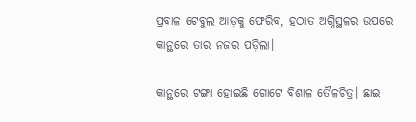ପ୍ରବାଳ ଟେବୁଲ ଆଡ଼କୁ ଫେରିବ, ହଠାତ ଅଗ୍ନିସ୍ଥଳର ଉପରେ କାନ୍ଥରେ ତାର ନଜର ପଡ଼ିଲା।

କାନ୍ଥରେ ଟଙ୍ଗା ହୋଇଛି ଗୋଟେ ବିଶାଳ ତୈଳଚିତ୍ର। ଛାଇ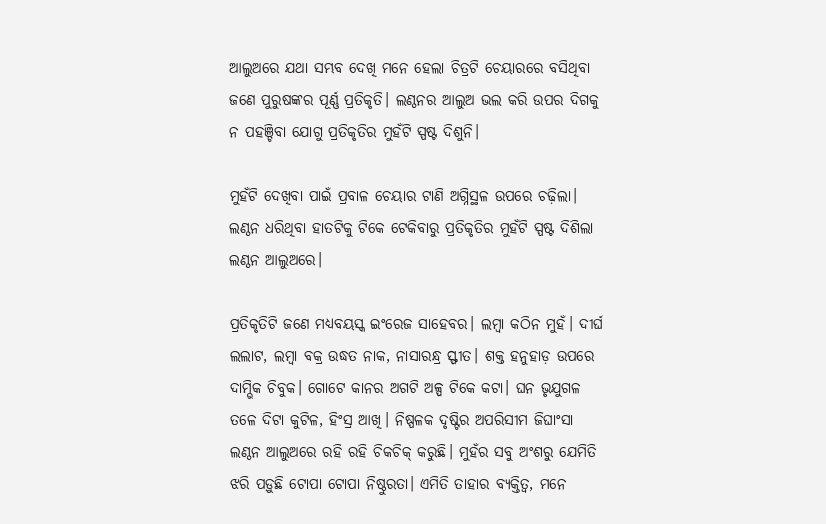ଆଲୁଅରେ ଯଥା ସମ୍ଭବ ଦେଖି ମନେ ହେଲା ଚିତ୍ରଟି ଚେୟାରରେ ବସିଥିବା ଜଣେ ପୁରୁଷଙ୍କର ପୂର୍ଣ୍ଣ ପ୍ରତିକୃତି। ଲଣ୍ଠନର ଆଲୁଅ ଭଲ କରି ଉପର ଦିଗକୁ ନ ପହଞ୍ଚିବା ଯୋଗୁ ପ୍ରତିକୃତିର ମୁହଁଟି ସ୍ପଷ୍ଟ ଦିଶୁନି।

ମୁହଁଟି ଦେଖିବା ପାଇଁ ପ୍ରବାଳ ଚେୟାର ଟାଣି ଅଗ୍ନିସ୍ଥଳ ଉପରେ ଚଢ଼ିଲା। ଲଣ୍ଠନ ଧରିଥିବା ହାତଟିକୁ ଟିକେ ଟେକିବାରୁ ପ୍ରତିକୃତିର ମୁହଁଟି ସ୍ପଷ୍ଟ ଦିଶିଲା ଲଣ୍ଠନ ଆଲୁଅରେ।

ପ୍ରତିକୃତିଟି ଜଣେ ମଧ୍ୟବୟସ୍କ ଇଂରେଜ ସାହେବର। ଲମ୍ବା କଠିନ ମୁହଁ। ଦୀର୍ଘ ଲଲାଟ, ଲମ୍ବା ବକ୍ର ଉଦ୍ଧତ ନାକ, ନାସାରନ୍ଧ୍ର ସ୍ଫୀତ। ଶକ୍ତ ହନୁହାଡ଼ ଉପରେ ଦାମ୍ଭିକ ଚିବୁକ। ଗୋଟେ କାନର ଅଗଟି ଅଳ୍ପ ଟିକେ କଟା। ଘନ ଭୃଯୁଗଳ ତଳେ ଦିଟା କୁଟିଳ, ହିଂସ୍ର ଆଖି। ନିଷ୍ପଳକ ଦୃଷ୍ଟିର ଅପରିସୀମ ଜିଘାଂସା ଲଣ୍ଠନ ଆଲୁଅରେ ରହି ରହି ଚିକଚିକ୍ କରୁଛି। ମୁହଁର ସବୁ ଅଂଶରୁ ଯେମିତି ଝରି ପଡ଼ୁଛି ଟୋପା ଟୋପା ନିଷ୍ଠୁରତା। ଏମିତି ତାହାର ବ୍ୟକ୍ତିତ୍ବ, ମନେ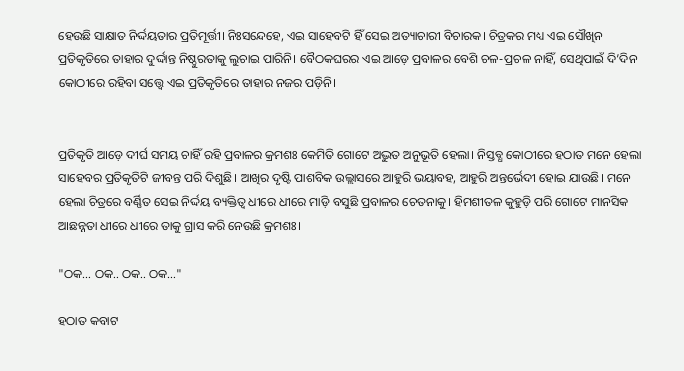ହେଉଛି ସାକ୍ଷାତ ନିର୍ଦ୍ଦୟତାର ପ୍ରତିମୂର୍ତ୍ତୀ। ନିଃସନ୍ଦେହେ, ଏଇ ସାହେବଟି ହିଁ ସେଇ ଅତ୍ୟାଚାରୀ ବିଚାରକ। ଚିତ୍ରକର ମଧ୍ୟ ଏଇ ସୌଖିନ ପ୍ରତିକୃତିରେ ତାହାର ଦୁର୍ଦ୍ଦାନ୍ତ ନିଷ୍ଠୁରତାକୁ ଲୁଚାଇ ପାରିନି। ବୈଠକଘରର ଏଇ ଆଡ଼େ ପ୍ରବାଳର ବେଶି ଚଳ-ପ୍ରଚଳ ନାହିଁ, ସେଥିପାଇଁ ଦି’ଦିନ କୋଠୀରେ ରହିବା ସତ୍ତ୍ବେ ଏଇ ପ୍ରତିକୃତିରେ ତାହାର ନଜର ପଡ଼ିନି।


ପ୍ରତିକୃତି ଆଡ଼େ ଦୀର୍ଘ ସମୟ ଚାହିଁ ରହି ପ୍ରବାଳର କ୍ରମଶଃ କେମିତି ଗୋଟେ ଅଦ୍ଭୁତ ଅନୁଭୂତି ହେଲା। ନିସ୍ତବ୍ଧ କୋଠୀରେ ହଠାତ ମନେ ହେଲା ସାହେବର ପ୍ରତିକୃତିଟି ଜୀବନ୍ତ ପରି ଦିଶୁଛି। ଆଖିର ଦୃଷ୍ଟି ପାଶବିକ ଉଲ୍ଲାସରେ ଆହୁରି ଭୟାବହ, ଆହୁରି ଅନ୍ତର୍ଭେଦୀ ହୋଇ ଯାଉଛି। ମନେ ହେଲା ଚିତ୍ରରେ ବର୍ଣ୍ଣିତ ସେଇ ନିର୍ଦ୍ଦୟ ବ୍ୟକ୍ତିତ୍ବ ଧୀରେ ଧୀରେ ମାଡ଼ି ବସୁଛି ପ୍ରବାଳର ଚେତନାକୁ। ହିମଶୀତଳ କୁହୁଡ଼ି ପରି ଗୋଟେ ମାନସିକ ଆଛନ୍ନତା ଧୀରେ ଧୀରେ ତାକୁ ଗ୍ରାସ କରି ନେଉଛି କ୍ରମଶଃ।

"ଠକ… ଠକ.. ଠକ.. ଠକ…"

ହଠାତ କବାଟ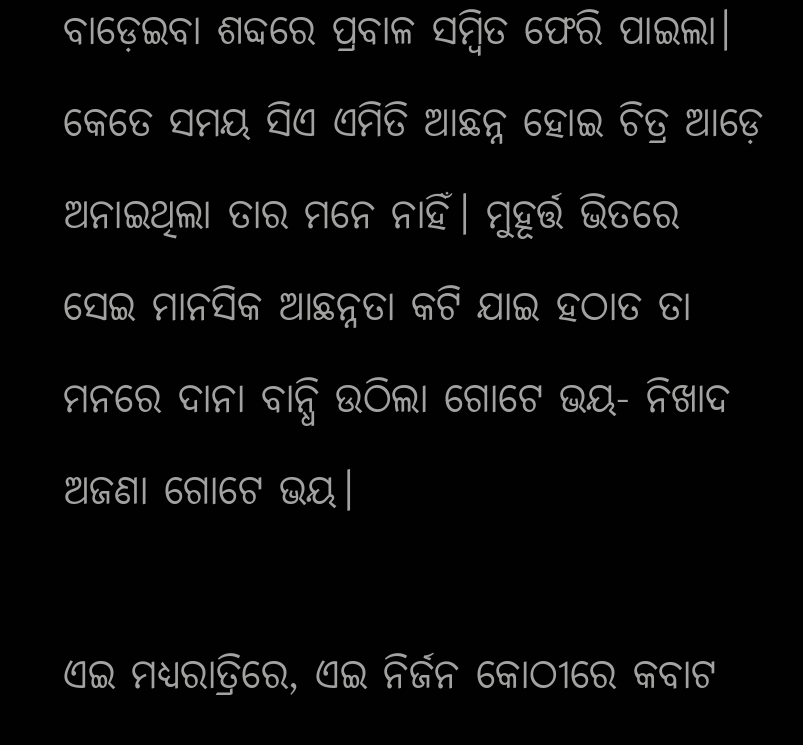ବାଡ଼େଇବା ଶବ୍ଦରେ ପ୍ରବାଳ ସମ୍ବିତ ଫେରି ପାଇଲା। କେତେ ସମୟ ସିଏ ଏମିତି ଆଛନ୍ନ ହୋଇ ଚିତ୍ର ଆଡ଼େ ଅନାଇଥିଲା ତାର ମନେ ନାହିଁ। ମୁହୂର୍ତ୍ତ ଭିତରେ ସେଇ ମାନସିକ ଆଛନ୍ନତା କଟି ଯାଇ ହଠାତ ତା ମନରେ ଦାନା ବାନ୍ଧି ଉଠିଲା ଗୋଟେ ଭୟ- ନିଖାଦ ଅଜଣା ଗୋଟେ ଭୟ।

ଏଇ ମଧ୍ୟରାତ୍ରିରେ, ଏଇ ନିର୍ଜନ କୋଠୀରେ କବାଟ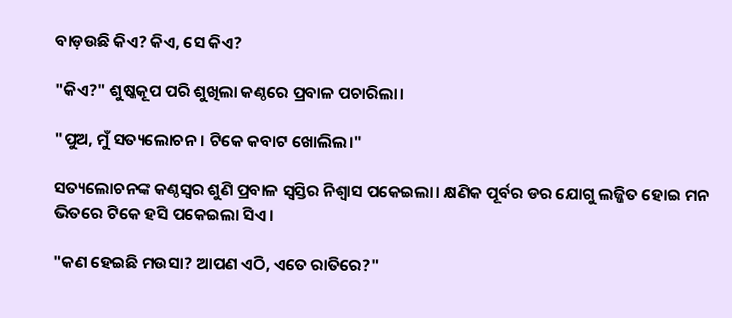ବାଡ଼ଉଛି କିଏ? କିଏ, ସେ କିଏ?

"କିଏ?" ଶୁଷ୍କକୂପ ପରି ଶୁଖିଲା କଣ୍ଠରେ ପ୍ରବାଳ ପଚାରିଲା।

"ପୁଅ, ମୁଁ ସତ୍ୟଲୋଚନ। ଟିକେ କବାଟ ଖୋଲିଲ।"

ସତ୍ୟଲୋଚନଙ୍କ କଣ୍ଠସ୍ୱର ଶୁଣି ପ୍ରବାଳ ସ୍ବସ୍ତିର ନିଶ୍ୱାସ ପକେଇଲା। କ୍ଷଣିକ ପୂର୍ବର ଡର ଯୋଗୁ ଲଜ୍ଜିତ ହୋଇ ମନ ଭିତରେ ଟିକେ ହସି ପକେଇଲା ସିଏ।

"କଣ ହେଇଛି ମଉସା? ଆପଣ ଏଠି, ଏତେ ରାତିରେ?"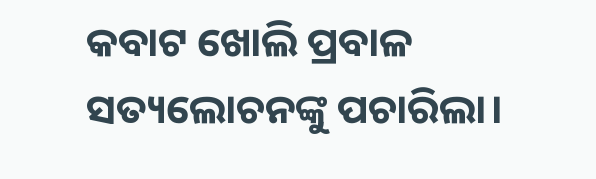କବାଟ ଖୋଲି ପ୍ରବାଳ ସତ୍ୟଲୋଚନଙ୍କୁ ପଚାରିଲା।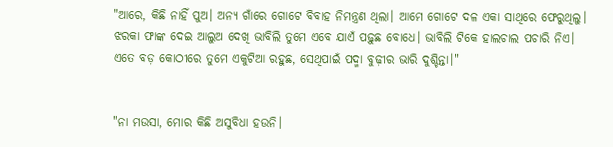"ଆରେ, କିଛି ନାହିଁ ପୁଅ। ଅନ୍ୟ ଗାଁରେ ଗୋଟେ ବିବାହ ନିମନ୍ତ୍ରଣ ଥିଲା। ଆମେ ଗୋଟେ ଦଳ ଏକା ସାଥିରେ ଫେରୁଥିଲୁ। ଝରକା ଫାଙ୍କ ଦେଇ ଆଲୁଅ ଦେଖି ଭାବିଲି ତୁମେ ଏବେ ଯାଏଁ ପଢ଼ୁଛ ବୋଧେ। ଭାବିଲି ଟିକେ ହାଲଚାଲ ପଚାରି ନିଏ। ଏତେ ବଡ଼ କୋଠୀରେ ତୁମେ ଏକୁଟିଆ ରହୁଛ, ସେଥିପାଇଁ ପଦ୍ମା ବୁଢ଼ୀର ଭାରି ଦୁଶ୍ଚିନ୍ତା।"


"ନା ମଉସା, ମୋର କିଛି ଅସୁବିଧା ହଉନି।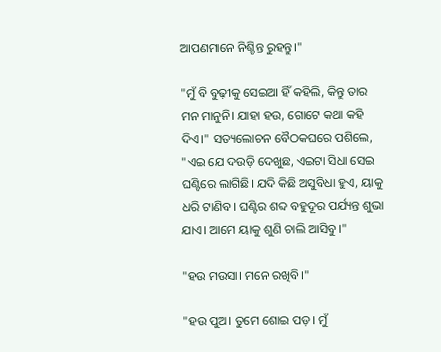ଆପଣମାନେ ନିଶ୍ଚିନ୍ତ ରୁହନ୍ତୁ।"

"ମୁଁ ବି ବୁଢ଼ୀକୁ ସେଇଆ ହିଁ କହିଲି, କିନ୍ତୁ ତାର ମନ ମାନୁନି। ଯାହା ହଉ, ଗୋଟେ କଥା କହି ଦିଏ।" ସତ୍ୟଲୋଚନ ବୈଠକଘରେ ପଶିଲେ, "ଏଇ ଯେ ଦଉଡ଼ି ଦେଖୁଛ, ଏଇଟା ସିଧା ସେଇ ଘଣ୍ଟିରେ ଲାଗିଛି। ଯଦି କିଛି ଅସୁବିଧା ହୁଏ, ୟାକୁ ଧରି ଟାଣିବ। ଘଣ୍ଟିର ଶବ୍ଦ ବହୁଦୂର ପର୍ଯ୍ୟନ୍ତ ଶୁଭା ଯାଏ। ଆମେ ୟାକୁ ଶୁଣି ଚାଲି ଆସିବୁ।"

"ହଉ ମଉସା। ମନେ ରଖିବି।"

"ହଉ ପୁଅ। ତୁମେ ଶୋଇ ପଡ଼। ମୁଁ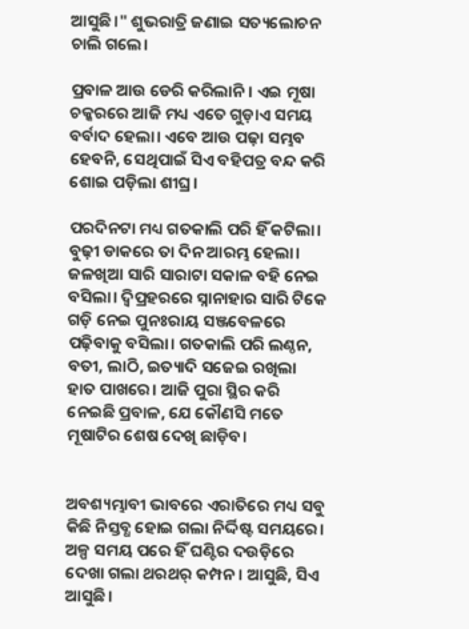ଆସୁଛି।" ଶୁଭରାତ୍ରି ଜଣାଇ ସତ୍ୟଲୋଚନ ଚାଲି ଗଲେ।

ପ୍ରବାଳ ଆଉ ଡେରି କରିଲାନି। ଏଇ ମୂଷା ଚକ୍କରରେ ଆଜି ମଧ୍ୟ ଏତେ ଗୁଡ଼ାଏ ସମୟ ବର୍ବାଦ ହେଲା। ଏବେ ଆଉ ପଢ଼ା ସମ୍ଭବ ହେବନି, ସେଥିପାଇଁ ସିଏ ବହିପତ୍ର ବନ୍ଦ କରି ଶୋଇ ପଡ଼ିଲା ଶୀଘ୍ର।

ପରଦିନଟା ମଧ୍ୟ ଗତକାଲି ପରି ହିଁ କଟିଲା। ବୁଢ଼ୀ ଡାକରେ ତା ଦିନ ଆରମ୍ଭ ହେଲା। ଜଳଖିଆ ସାରି ସାରାଟା ସକାଳ ବହି ନେଇ ବସିଲା। ଦ୍ବିପ୍ରହରରେ ସ୍ନାନାହାର ସାରି ଟିକେ ଗଡ଼ି ନେଇ ପୁନଃରାୟ ସଞ୍ଜବେଳରେ ପଢ଼ିବାକୁ ବସିଲା। ଗତକାଲି ପରି ଲଣ୍ଠନ, ବତୀ, ଲାଠି, ଇତ୍ୟାଦି ସଜେଇ ରଖିଲା ହାତ ପାଖରେ। ଆଜି ପୁରା ସ୍ଥିର କରି ନେଇଛି ପ୍ରବାଳ, ଯେ କୌଣସି ମତେ ମୂଷାଟିର ଶେଷ ଦେଖି ଛାଡ଼ିବ।


ଅବଶ୍ୟମ୍ଭାବୀ ଭାବରେ ଏରାତିରେ ମଧ୍ୟ ସବୁ କିଛି ନିସ୍ତବ୍ଧ ହୋଇ ଗଲା ନିର୍ଦ୍ଦିଷ୍ଟ ସମୟରେ। ଅଳ୍ପ ସମୟ ପରେ ହିଁ ଘଣ୍ଟିର ଦଉଡ଼ିରେ ଦେଖା ଗଲା ଥରଥର୍ କମ୍ପନ। ଆସୁଛି, ସିଏ ଆସୁଛି।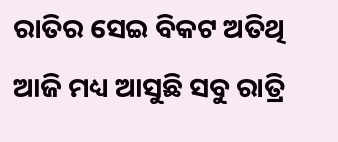ରାତିର ସେଇ ବିକଟ ଅତିଥି ଆଜି ମଧ୍ୟ ଆସୁଛି ସବୁ ରାତ୍ରି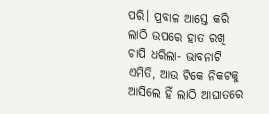ପରି। ପ୍ରବାଳ ଆସ୍ତେ କରି ଲାଠି ଉପରେ ହାତ ରଖି ଚାପି ଧରିଲା- ଭାବନାଟି ଏମିତି, ଆଉ ଟିକେ ନିକଟକୁ ଆସିଲେ ହିଁ ଲାଠି ଆଘାତରେ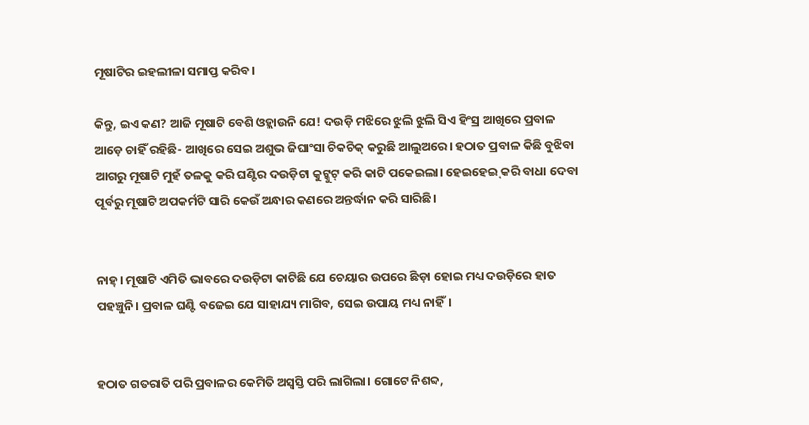ମୂଷାଟିର ଇହଲୀଳା ସମାପ୍ତ କରିବ।

କିନ୍ତୁ, ଇଏ କଣ? ଆଜି ମୂଷାଟି ବେଶି ଓହ୍ଲାଉନି ଯେ! ଦଉଡ଼ି ମଝିରେ ଝୁଲି ଝୁଲି ସିଏ ହିଂସ୍ର ଆଖିରେ ପ୍ରବାଳ ଆଡ଼େ ଚାହିଁ ରହିଛି- ଆଖିରେ ସେଇ ଅଶୁଭ ଜିଘାଂସା ଚିକଚିକ୍ କରୁଛି ଆଲୁଅରେ। ହଠାତ ପ୍ରବାଳ କିଛି ବୁଝିବା ଆଗରୁ ମୂଷାଟି ମୁହଁ ତଳକୁ କରି ଘଣ୍ଟିର ଦଉଡ଼ିଟା କୁଟ୍କୁଟ୍ କରି କାଟି ପକେଇଲା। ହେଇହେଇ୍ କରି ବାଧା ଦେବା ପୂର୍ବରୁ ମୂଷାଟି ଅପକର୍ମଟି ସାରି କେଉଁ ଅନ୍ଧାର କଣରେ ଅନ୍ତର୍ଦ୍ଧାନ କରି ସାରିଛି।


ନାହ୍। ମୂଷାଟି ଏମିତି ଭାବରେ ଦଉଡ଼ିଟା କାଟିଛି ଯେ ଚେୟାର ଉପରେ ଛିଡ଼ା ହୋଇ ମଧ୍ୟ ଦଉଡ଼ିରେ ହାତ ପହଞ୍ଚୁନି। ପ୍ରବାଳ ଘଣ୍ଟି ବଜେଇ ଯେ ସାହାଯ୍ୟ ମାଗିବ, ସେଇ ଉପାୟ ମଧ୍ୟ ନାହିଁ।


ହଠାତ ଗତରାତି ପରି ପ୍ରବାଳର କେମିତି ଅସ୍ବସ୍ତି ପରି ଲାଗିଲା। ଗୋଟେ ନିଶବ୍ଦ,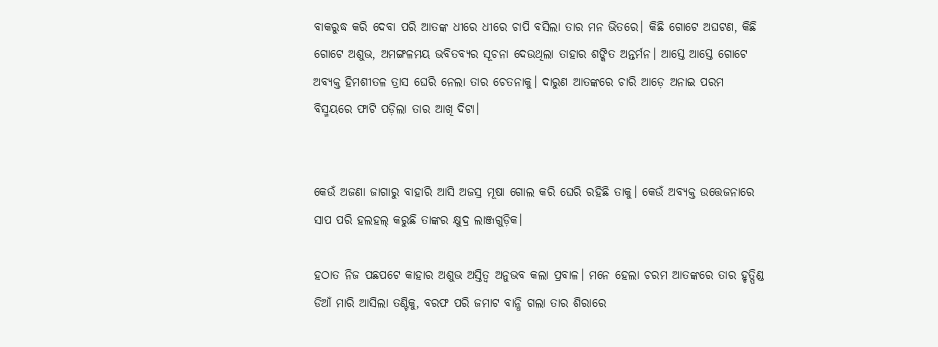ବାକରୁଦ୍ଧ କରି ଦେବା ପରି ଆତଙ୍କ ଧୀରେ ଧୀରେ ଚାପି ବସିଲା ତାର ମନ ଭିତରେ। କିଛି ଗୋଟେ ଅଘଟଣ, କିଛି ଗୋଟେ ଅଶୁଭ, ଅମଙ୍ଗଳମୟ ଭବିତବ୍ୟର ସୂଚନା ଦେଉଥିଲା ତାହାର ଶଙ୍କିତ ଅନ୍ତର୍ମନ। ଆସ୍ତେ ଆସ୍ତେ ଗୋଟେ ଅବ୍ୟକ୍ତ ହିମଶୀତଳ ତ୍ରାସ ଘେରି ନେଲା ତାର ଚେତନାକୁ। ଦାରୁଣ ଆତଙ୍କରେ ଚାରି ଆଡ଼େ ଅନାଇ ପରମ ବିସ୍ମୟରେ ଫାଟି ପଡ଼ିଲା ତାର ଆଖି ଦିଟା।


କେଉଁ ଅଜଣା ଜାଗାରୁ ବାହାରି ଆସି ଅଜସ୍ର ମୂଷା ଗୋଲ କରି ଘେରି ରହିଛି ତାକୁ। କେଉଁ ଅବ୍ୟକ୍ତ ଉତ୍ତେଜନାରେ ସାପ ପରି ହଲହଲ୍ କରୁଛି ତାଙ୍କର କ୍ଷୁଦ୍ର ଲାଞ୍ଜଗୁଡ଼ିକ।

ହଠାତ ନିଜ ପଛପଟେ କାହାର ଅଶୁଭ ଅସ୍ତିତ୍ବ ଅନୁଭବ କଲା ପ୍ରବାଳ। ମନେ ହେଲା ଚରମ ଆତଙ୍କରେ ତାର ହୃତ୍ପିଣ୍ଡ ଡିଆଁ ମାରି ଆସିଲା ତଣ୍ଟିକୁ, ବରଫ ପରି ଜମାଟ ବାନ୍ଧି ଗଲା ତାର ଶିରାରେ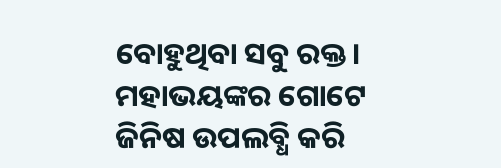ବୋହୁଥିବା ସବୁ ରକ୍ତ। ମହାଭୟଙ୍କର ଗୋଟେ ଜିନିଷ ଉପଲବ୍ଧି କରି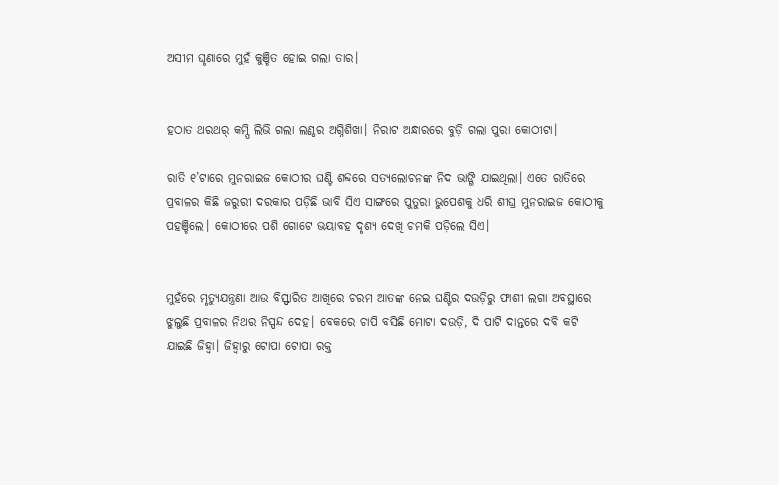ଅସୀମ ଘୃଣାରେ ମୁହଁ କୁଞ୍ଚିତ ହୋଇ ଗଲା ତାର।


ହଠାତ ଥରଥର୍ କମ୍ପି ଲିଭି ଗଲା ଲଣ୍ଠର ଅଗ୍ନିଶିଖା। ନିରାଟ ଅନ୍ଧାରରେ ବୁଡ଼ି ଗଲା ପୁରା କୋଠୀଟା।

ରାତି ୧’ଟାରେ ମୁନରାଇଜ କୋଠୀର ଘଣ୍ଟି ଶବ୍ଦରେ ସତ୍ୟଲୋଚନଙ୍କ ନିଦ ଭାଙ୍ଗି ଯାଇଥିଲା। ଏତେ ରାତିରେ ପ୍ରବାଳର କିଛି ଜରୁରୀ ଦରକାର ପଡ଼ିଛି ଭାବି ସିଏ ସାଙ୍ଗରେ ପୁତୁରା ଭୁପେଶକୁ ଧରି ଶୀଘ୍ର ମୁନରାଇଜ କୋଠୀକୁ ପହଞ୍ଚିଲେ। କୋଠୀରେ ପଶି ଗୋଟେ ଭୟାବହ ଦୃଶ୍ୟ ଦେଖି ଚମକି ପଡ଼ିଲେ ସିଏ।


ମୁହଁରେ ମୃତ୍ୟୁଯନ୍ତ୍ରଣା ଆଉ ବିସ୍ଫାରିତ ଆଖିରେ ଚରମ ଆତଙ୍କ ନେଇ ଘଣ୍ଟିର ଦଉଡ଼ିରୁ ଫାଶୀ ଲଗା ଅବସ୍ଥାରେ ଝୁଲୁଛି ପ୍ରବାଳର ନିଥର ନିସ୍ପନ୍ଦ ଦେହ। ବେକରେ ଚାପି ବସିଛି ମୋଟା ଦଉଡ଼ି, ଦି ପାଟି ଦାନ୍ତରେ ଦବି କଟି ଯାଇଛି ଜିହ୍ଵା। ଜିହ୍ଵାରୁ ଟୋପା ଟୋପା ରକ୍ତ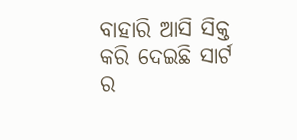ବାହାରି ଆସି ସିକ୍ତ କରି ଦେଇଛି ସାର୍ଟ ର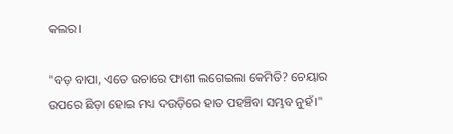କଲର।

"ବଡ଼ ବାପା, ଏତେ ଉଚାରେ ଫାଶୀ ଲଗେଇଲା କେମିତି? ଚେୟାର ଉପରେ ଛିଡ଼ା ହୋଇ ମଧ୍ୟ ଦଉଡ଼ିରେ ହାତ ପହଞ୍ଚିବା ସମ୍ଭବ ନୁହଁ।"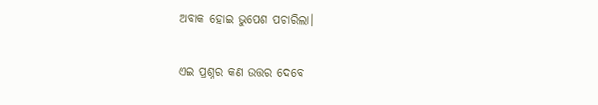ଅବାକ ହୋଇ ଭୁପେଶ ପଚାରିଲା।

ଏଇ ପ୍ରଶ୍ନର କଣ ଉତ୍ତର ଦେବେ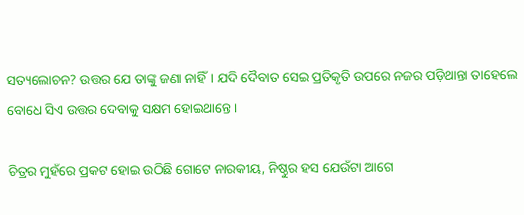ସତ୍ୟଲୋଚନ? ଉତ୍ତର ଯେ ତାଙ୍କୁ ଜଣା ନାହିଁ। ଯଦି ଦୈବାତ ସେଇ ପ୍ରତିକୃତି ଉପରେ ନଜର ପଡ଼ିଥାନ୍ତା ତାହେଲେ ବୋଧେ ସିଏ ଉତ୍ତର ଦେବାକୁ ସକ୍ଷମ ହୋଇଥାନ୍ତେ।

ଚିତ୍ରର ମୁହଁରେ ପ୍ରକଟ ହୋଇ ଉଠିଛି ଗୋଟେ ନାରକୀୟ, ନିଷ୍ଠୁର ହସ ଯେଉଁଟା ଆଗେ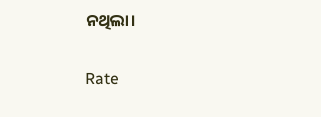ନଥିଲା।


Rate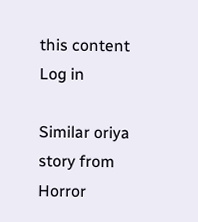this content
Log in

Similar oriya story from Horror